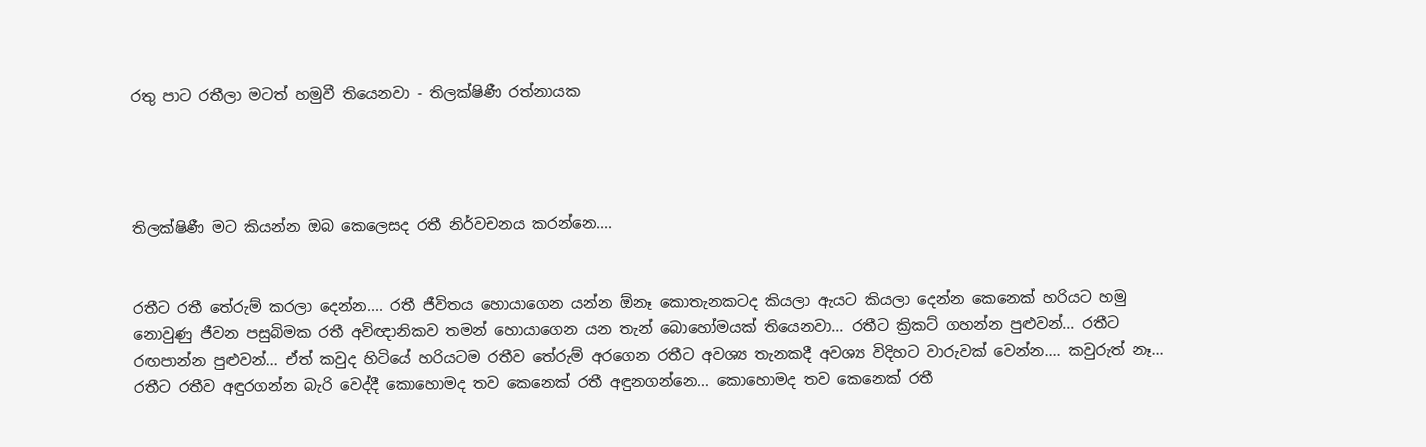රතු පාට රතීලා මටත් හමුවී තියෙනවා - තිලක්ෂිණී රත්නායක




තිලක්ෂිණී මට කියන්න ඔබ කෙලෙසද රතී නිර්වචනය කරන්නෙ....


රතීට රතී තේරුම් කරලා දෙන්න.... රතී ජීවිතය හොයාගෙන යන්න ඕනෑ කොතැනකටද කියලා ඇයට කියලා දෙන්න කෙනෙක් හරියට හමු නොවුණු ජීවන පසුබිමක රතී අවිඥානිකව තමන් හොයාගෙන යන තැන් බොහෝමයක් තියෙනවා... රතීට ක්‍රිකට් ගහන්න පුළුවන්... රතීට රඟපාන්න පුළුවන්... ඒත් කවුද හිටියේ හරියටම රතීව තේරුම් අරගෙන රතීට අවශ්‍ය තැනකදී අවශ්‍ය විදිහට වාරුවක් වෙන්න.... කවුරුත් නෑ... රතීට රතීව අඳුරගන්න බැරි වෙද්දී කොහොමද තව කෙනෙක් රතී අඳුනගන්නෙ... කොහොමද තව කෙනෙක් රතී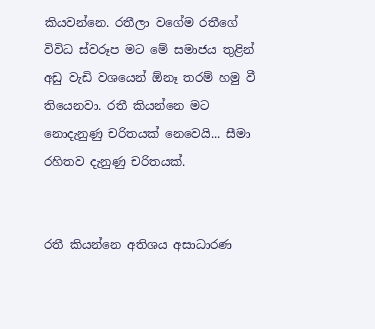කියවන්නෙ. රතීලා වගේම රතීගේ විවිධ ස්වරූප මට මේ සමාජය තුළින් අඩු වැඩි වශයෙන් ඕනෑ තරම් හමු වී තියෙනවා. රතී කියන්නෙ මට නොදැනුණු චරිතයක් නෙවෙයි... සීමා රහිතව දැනුණු චරිතයක්.


රතී කියන්නෙ අතිශය අසාධාරණ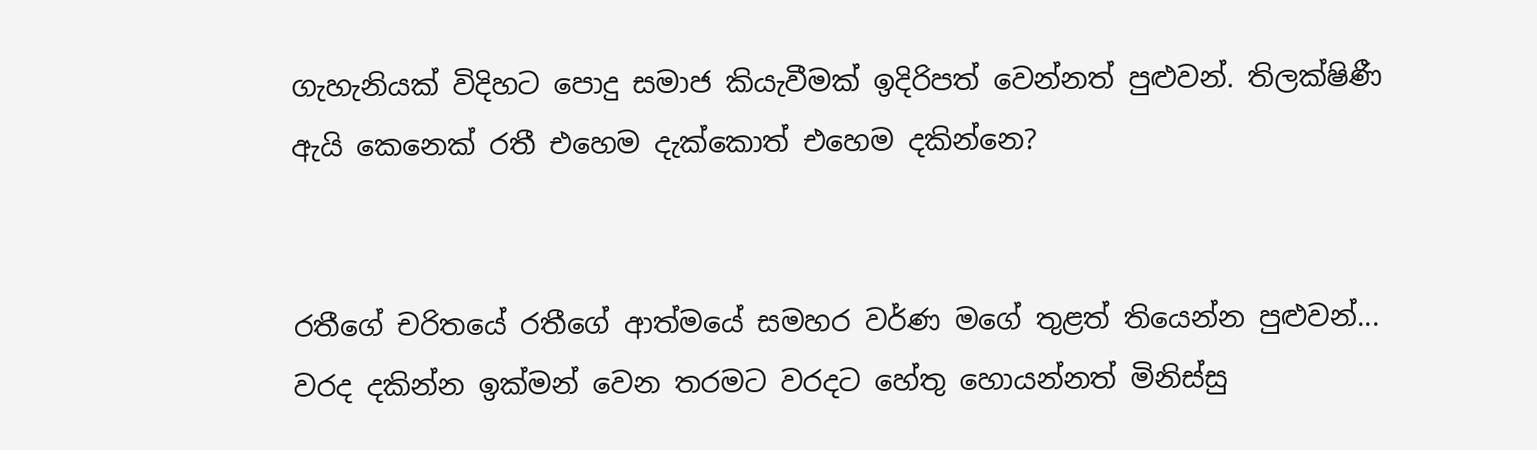ගැහැනියක් විදිහට පොදු සමාජ කියැවීමක් ඉදිරිපත් වෙන්නත් පුළුවන්. තිලක්ෂිණී ඇයි කෙනෙක් රතී එහෙම දැක්කොත් එහෙම දකින්නෙ?


රතීගේ චරිතයේ රතීගේ ආත්මයේ සමහර වර්ණ මගේ තුළත් තියෙන්න පුළුවන්... වරද දකින්න ඉක්මන් වෙන තරමට වරදට හේතු හොයන්නත් මිනිස්සු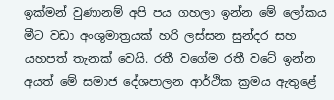ඉක්මන් වුණානම් අපි පය ගහලා ඉන්න මේ ලෝකය මීට වඩා අංශුමාත්‍රයක් හරි ලස්සන සුන්දර සහ යහපත් තැනක් වෙයි. රතී වගේම රතී වටේ ඉන්න අයත් මේ සමාජ දේශපාලන ආර්ථික ක්‍රමය ඇතුළේ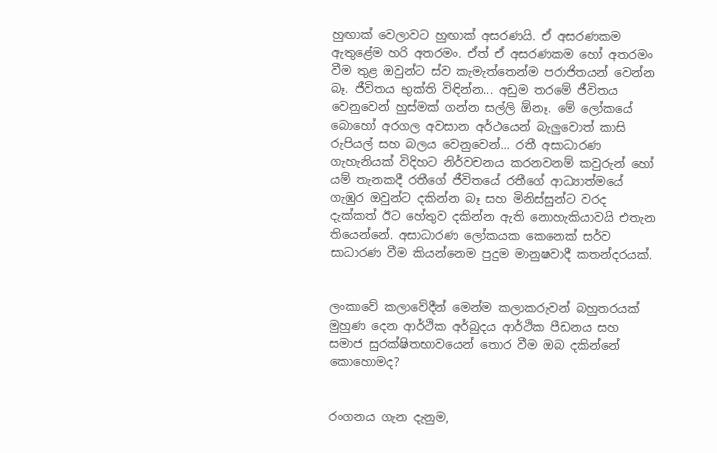හුඟාක් වෙලාවට හුඟාක් අසරණයි. ඒ අසරණකම ඇතුළේම හරි අතරමං. ඒත් ඒ අසරණකම හෝ අතරමං වීම තුළ ඔවුන්ට ස්ව කැමැත්තෙන්ම පරාජිතයන් වෙන්න බෑ. ජීවිතය භුක්ති විඳින්න... අඩුම තරමේ ජීවිතය වෙනුවෙන් හුස්මක් ගන්න සල්ලි ඕනෑ. මේ ලෝකයේ බොහෝ අරගල අවසාන අර්ථයෙන් බැලුවොත් කාසි රුපියල් සහ බලය වෙනුවෙන්... රතී අසාධාරණ ගැහැනියක් විදිහට නිර්වචනය කරනවනම් කවුරුන් හෝ යම් තැනකදී රතීගේ ජීවිතයේ රතීගේ ආධ්‍යාත්මයේ ගැඹුර ඔවුන්ට දකින්න බෑ සහ මිනිස්සුන්ට වරද දැක්කත් ඊට හේතුව දකින්න ඇති නොහැකියාවයි එතැන තියෙන්නේ. අසාධාරණ ලෝකයක කෙනෙක් සර්ව සාධාරණ වීම කියන්නෙම පුදුම මානුෂවාදී කතන්දරයක්.


ලංකාවේ කලාවේදීන් මෙන්ම කලාකරුවන් බහුතරයක් මුහුණ දෙන ආර්ථික අර්බුදය ආර්ථික පීඩනය සහ සමාජ සුරක්ෂිතභාවයෙන් තොර වීම ඔබ දකින්නේ කොහොමද?


රංගනය ගැන දැනුම,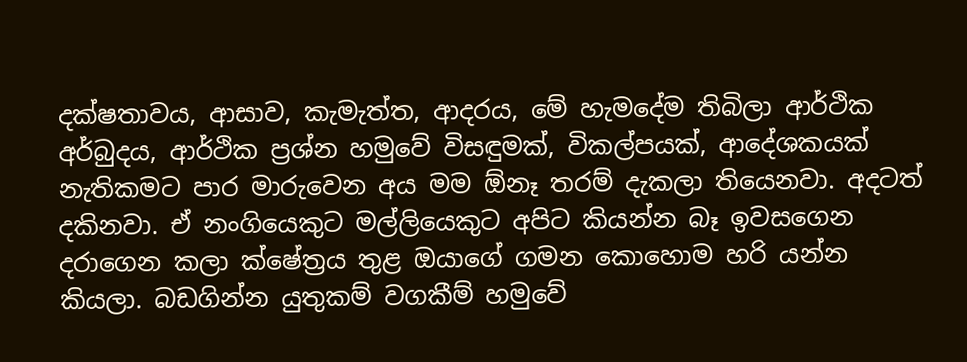දක්ෂතාවය, ආසාව, කැමැත්ත, ආදරය, මේ හැමදේම තිබිලා ආර්ථික අර්බුදය, ආර්ථික ප්‍රශ්න හමුවේ විසඳුමක්, විකල්පයක්, ආදේශකයක් නැතිකමට පාර මාරුවෙන අය මම ඕනෑ තරම් දැකලා තියෙනවා. අදටත් දකිනවා. ඒ නංගියෙකුට මල්ලියෙකුට අපිට කියන්න බෑ ඉවසගෙන දරාගෙන කලා ක්ෂේත්‍රය තුළ ඔයාගේ ගමන කොහොම හරි යන්න කියලා. බඩගින්න යුතුකම් වගකීම් හමුවේ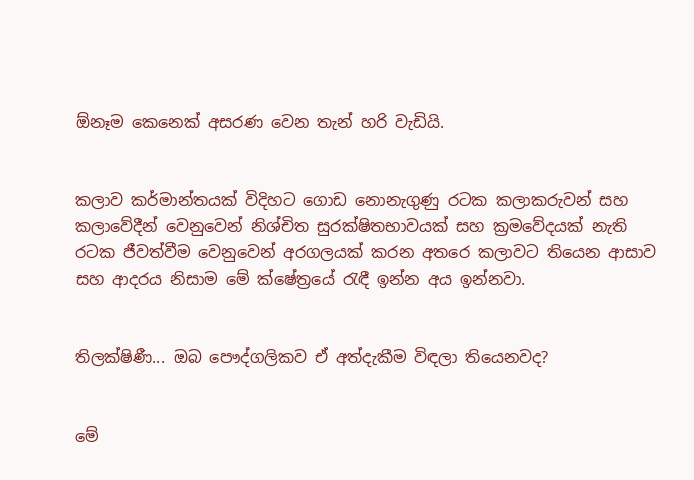ඕනෑම කෙනෙක් අසරණ වෙන තැන් හරි වැඩියි.


කලාව කර්මාන්තයක් විදිහට ගොඩ නොනැගුණු රටක කලාකරුවන් සහ කලාවේදීන් වෙනුවෙන් නිශ්චිත සුරක්ෂිතභාවයක් සහ ක්‍රමවේදයක් නැති රටක ජීවත්වීම වෙනුවෙන් අරගලයක් කරන අතරෙ කලාවට තියෙන ආසාව සහ ආදරය නිසාම මේ ක්ෂේත්‍රයේ රැඳී ඉන්න අය ඉන්නවා.


තිලක්ෂිණී... ඔබ පෞද්ගලිකව ඒ අත්දැකීම විඳලා තියෙනවද?


මේ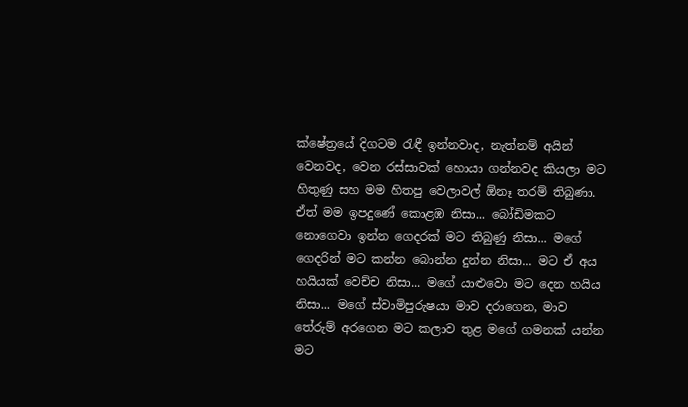ක්ෂේත්‍රයේ දිගටම රැඳී ඉන්නවාද, නැත්නම් අයින් වෙනවද, වෙන රස්සාවක් හොයා ගන්නවද කියලා මට  හිතුණු සහ මම හිතපු වෙලාවල් ඕනෑ තරම් තිබුණා. ඒත් මම ඉපදුණේ කොළඹ නිසා... බෝඩිමකට නොගෙවා ඉන්න ගෙදරක් මට තිබුණු නිසා... මගේ ගෙදරින් මට කන්න බොන්න දුන්න නිසා... මට ඒ අය හයියක් වෙච්ච නිසා... මගේ යාළුවො මට දෙන හයිය නිසා... මගේ ස්වාමිපුරුෂයා මාව දරාගෙන, මාව තේරුම් අරගෙන මට කලාව තුළ මගේ ගමනක් යන්න මට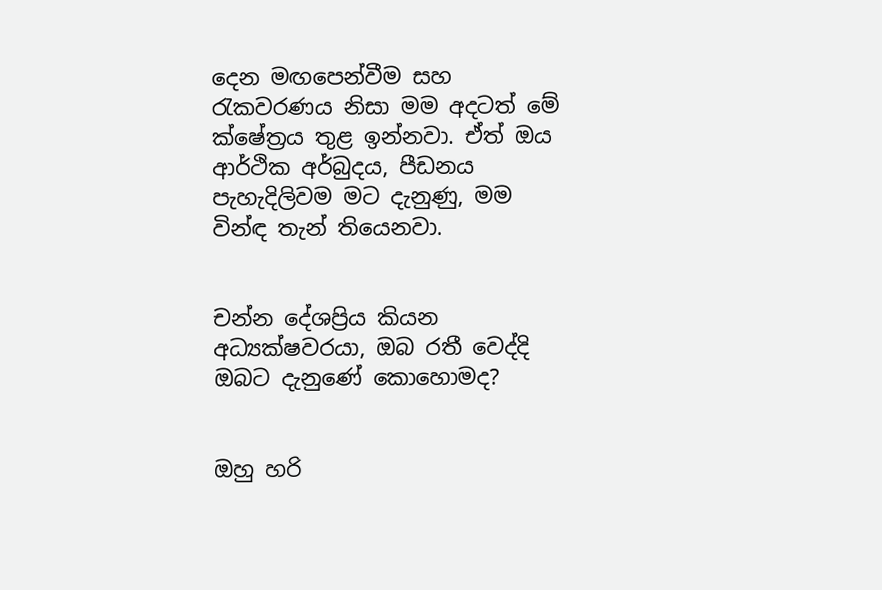දෙන මඟපෙන්වීම සහ රැකවරණය නිසා මම අදටත් මේ ක්ෂේත්‍රය තුළ ඉන්නවා. ඒත් ඔය ආර්ථික අර්බුදය, පීඩනය පැහැදිලිවම මට දැනුණු, මම වින්ඳ තැන් තියෙනවා.


චන්න දේශප්‍රිය කියන අධ්‍යක්ෂවරයා, ඔබ රතී වෙද්දි ඔබට දැනුණේ කොහොමද?


ඔහු හරි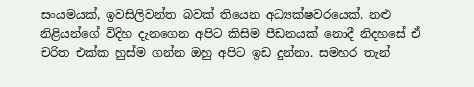සංයමයක්, ඉවසිලිවන්ත බවක් තියෙන අධ්‍යක්ෂවරයෙක්. නළු නිළියන්ගේ විදිහ දැනගෙන අපිට කිසිම පීඩනයක් නොදී නිදහසේ ඒ චරිත එක්ක හුස්ම ගන්න ඔහු අපිට ඉඩ දුන්නා. සමහර තැන්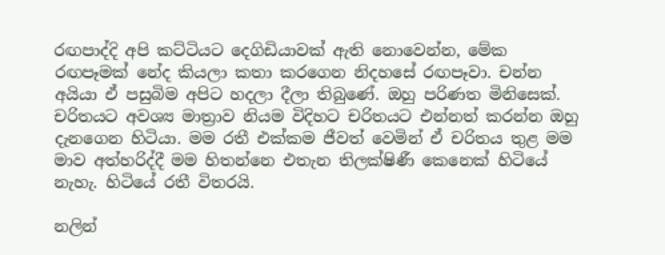රඟපාද්දි අපි කට්ටියට දෙගිඩියාවක් ඇති නොවෙන්න, මේක රඟපෑමක් නේද කියලා කතා කරගෙන නිදහසේ රඟපෑවා. චන්න අයියා ඒ පසුබිම අපිට හදලා දීලා තිබුණේ. ඔහු පරිණත මිනිසෙක්. චරිතයට අවශ්‍ය මාත්‍රාව නියම විදිහට චරිතයට එන්නත් කරන්න ඔහු දැනගෙන හිටියා. මම රතී එක්කම ජීවත් වෙමින් ඒ චරිතය තුළ මම මාව අත්හරිද්දී මම හිතන්නෙ එතැන තිලක්ෂිණී කෙනෙක් හිටියේ නැහැ. හිටියේ රතී විතරයි.

නලින්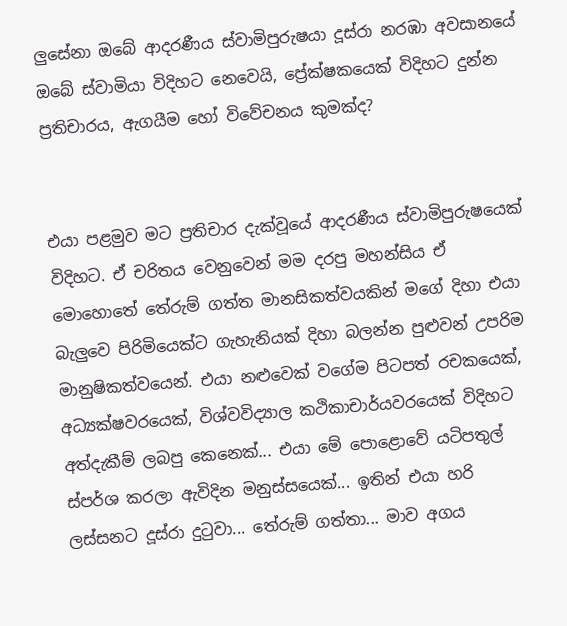ලුසේනා ඔබේ ආදරණීය ස්වාමිපුරුෂයා දූස්රා නරඹා අවසානයේ ඔබේ ස්වාමියා විදිහට නෙවෙයි, ප්‍රේක්ෂකයෙක් විදිහට දුන්න ප්‍රතිචාරය, ඇගයීම හෝ විවේචනය කුමක්ද?


එයා පළමුව මට ප්‍රතිචාර දැක්වූයේ ආදරණීය ස්වාමිපුරුෂයෙක් විදිහට. ඒ චරිතය වෙනුවෙන් මම දරපු මහන්සිය ඒ මොහොතේ තේරුම් ගත්ත මානසිකත්වයකින් මගේ දිහා එයා බැලුවෙ පිරිමියෙක්ට ගැහැනියක් දිහා බලන්න පුළුවන් උපරිම මානුෂිකත්වයෙන්. එයා නළුවෙක් වගේම පිටපත් රචකයෙක්, අධ්‍යක්ෂවරයෙක්, විශ්වවිද්‍යාල කථිකාචාර්යවරයෙක් විදිහට අත්දැකීම් ලබපු කෙනෙක්... එයා මේ පොළොවේ යටිපතුල් ස්පර්ශ කරලා ඇවිදින මනුස්සයෙක්... ඉතින් එයා හරි ලස්සනට දූස්රා දුටුවා... තේරුම් ගත්තා... මාව අගය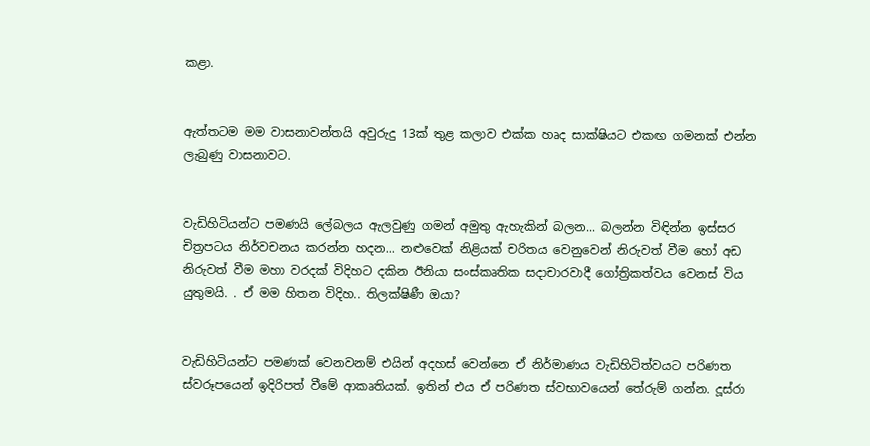කළා.


ඇත්තටම මම වාසනාවන්තයි අවුරුදු 13ක් තුළ කලාව එක්ක හෘද සාක්ෂියට එකඟ ගමනක් එන්න ලැබුණු වාසනාවට.


වැඩිහිටියන්ට පමණයි ලේබලය ඇලවුණු ගමන් අමුතු ඇහැකින් බලන... බලන්න විඳින්න ඉස්සර චිත්‍රපටය නිර්වචනය කරන්න හදන... නළුවෙක් නිළියක් චරිතය වෙනුවෙන් නිරුවත් වීම හෝ අඩ නිරුවත් වීම මහා වරදක් විදිහට දකින ඊනියා සංස්කෘතික සදාචාරවාදී ගෝත්‍රිකත්වය වෙනස් විය යුතුමයි. . ඒ මම හිතන විදිහ.. තිලක්ෂිණී ඔයා?


වැඩිහිටියන්ට පමණක් වෙනවනම් එයින් අදහස් වෙන්නෙ ඒ නිර්මාණය වැඩිහිටිත්වයට පරිණත ස්වරූපයෙන් ඉදිරිපත් වීමේ ආකෘතියක්. ඉතින් එය ඒ පරිණත ස්වභාවයෙන් තේරුම් ගන්න. දූස්රා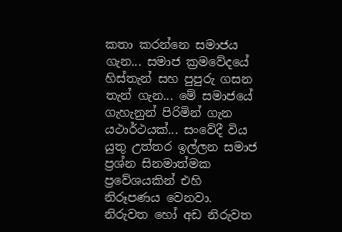කතා කරන්නෙ සමාජය ගැන... සමාජ ක්‍රමවේදයේ හිස්තැන් සහ පුපුරු ගසන තැන් ගැන... මේ සමාජයේ ගැහැනුන් පිරිමින් ගැන යථාර්ථයක්... සංවේදී විය යුතු උත්තර ඉල්ලන සමාජ ප්‍රශ්න සිනමාත්මක ප්‍රවේශයකින් එහි නිරූපණය වෙනවා. නිරුවත හෝ අඩ නිරුවත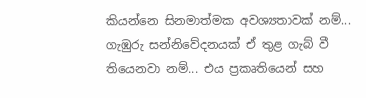කියන්නෙ සිනමාත්මක අවශ්‍යතාවක් නම්... ගැඹුරු සන්නිවේදනයක් ඒ තුළ ගැබ් වී තියෙනවා නම්... එය ප්‍රකෘතියෙන් සහ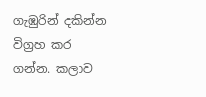ගැඹුරින් දකින්න විග්‍රහ කර ගන්න. කලාව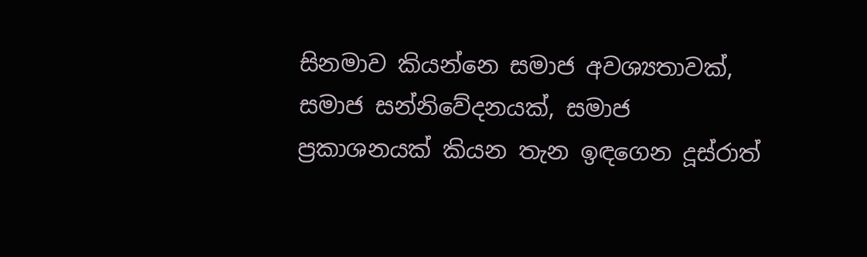සිනමාව කියන්නෙ සමාජ අවශ්‍යතාවක්, සමාජ සන්නිවේදනයක්, සමාජ ප්‍රකාශනයක් කියන තැන ඉඳගෙන දූස්රාත්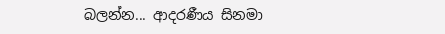බලන්න... ආදරණීය සිනමා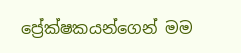ප්‍රේක්ෂකයන්ගෙන් මම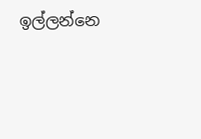ඉල්ලන්නෙ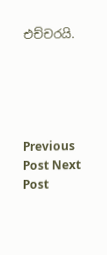එච්චරයි.





Previous Post Next Post